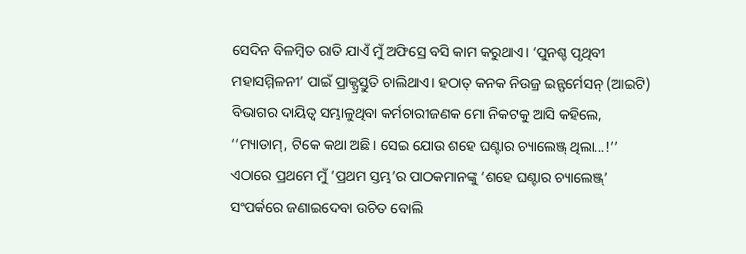ସେଦିନ ବିଳମ୍ବିତ ରାତି ଯାଏଁ ମୁଁ ଅଫିସ୍ରେ ବସି କାମ କରୁଥାଏ। ‘ପୁନଶ୍ଚ ପୃଥିବୀ ମହାସମ୍ମିଳନୀ’ ପାଇଁ ପ୍ରାକ୍ପ୍ରସ୍ତୁତି ଚାଲିଥାଏ। ହଠାତ୍ କନକ ନିଉଜ୍ର ଇନ୍ଫର୍ମେସନ୍ (ଆଇଟି) ବିଭାଗର ଦାୟିତ୍ବ ସମ୍ଭାଳୁଥିବା କର୍ମଚାରୀଜଣକ ମୋ ନିକଟକୁ ଆସି କହିଲେ, ‘‘ମ୍ୟାଡାମ୍, ଟିକେ କଥା ଅଛି। ସେଇ ଯୋଉ ଶହେ ଘଣ୍ଟାର ଚ୍ୟାଲେଞ୍ଜ୍ ଥିଲା...!’’
ଏଠାରେ ପ୍ରଥମେ ମୁଁ ‘ପ୍ରଥମ ସ୍ତମ୍ଭ’ର ପାଠକମାନଙ୍କୁ ‘ଶହେ ଘଣ୍ଟାର ଚ୍ୟାଲେଞ୍ଜ୍’ ସଂପର୍କରେ ଜଣାଇଦେବା ଉଚିତ ବୋଲି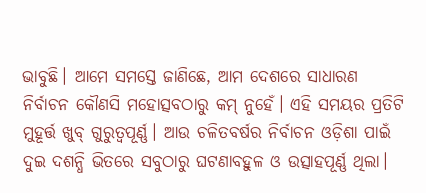ଭାବୁଛି। ଆମେ ସମସ୍ତେ ଜାଣିଛେ, ଆମ ଦେଶରେ ସାଧାରଣ ନିର୍ବାଚନ କୌଣସି ମହୋତ୍ସବଠାରୁ କମ୍ ନୁହେଁ। ଏହି ସମୟର ପ୍ରତିଟି ମୁହୂର୍ତ୍ତ ଖୁବ୍ ଗୁରୁତ୍ବପୂର୍ଣ୍ଣ। ଆଉ ଚଳିତବର୍ଷର ନିର୍ବାଚନ ଓଡ଼ିଶା ପାଇଁ ଦୁଇ ଦଶନ୍ଧି ଭିତରେ ସବୁଠାରୁ ଘଟଣାବହୁଳ ଓ ଉତ୍ସାହପୂର୍ଣ୍ଣ ଥିଲା।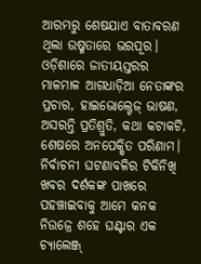ଆରମ୍ଭରୁ ଶେଷଯାଏ ବାତାବରଣ ଥିଲା ଉଷ୍ମତାରେ ଭରପୂର। ଓଡ଼ିଶାରେ ଜାତୀୟସ୍ତରର ମାଳମାଳ ଆଗଧାଡ଼ିଆ ନେତାଙ୍କର ପ୍ରଚାର, ହାଇଭୋଲ୍ଟେଜ୍ ଭାଷଣ, ଅସରନ୍ତି ପ୍ରତିଶ୍ରୁତି, କଥା କଟାକଟି, ଶେଷରେ ଅନପେକ୍ଷିତ ପରିଣାମ। ନିର୍ବାଚନୀ ଘଟଣାବଳିର ଟିକିନିଖି ଖବର ଦର୍ଶକଙ୍କ ପାଖରେ ପହଞ୍ଚାଇବାକୁ ଆମେ କନକ ନିଉଜ୍ରେ ଶହେ ଘଣ୍ଟାର ଏକ ଚ୍ୟାଲେଞ୍ଜ୍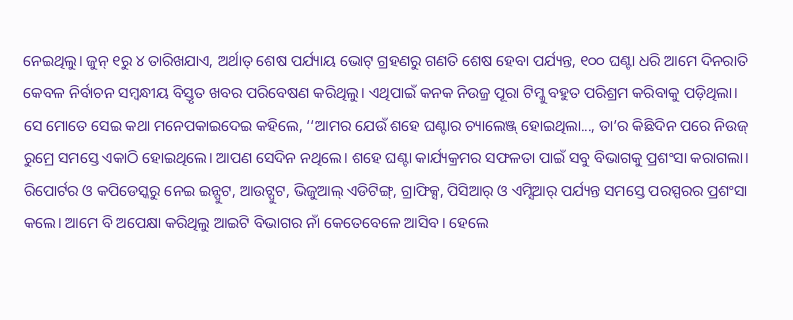ନେଇଥିଲୁ। ଜୁନ୍ ୧ରୁ ୪ ତାରିଖଯାଏ, ଅର୍ଥାତ୍ ଶେଷ ପର୍ଯ୍ୟାୟ ଭୋଟ୍ ଗ୍ରହଣରୁ ଗଣତି ଶେଷ ହେବା ପର୍ଯ୍ୟନ୍ତ, ୧୦୦ ଘଣ୍ଟା ଧରି ଆମେ ଦିନରାତି କେବଳ ନିର୍ବାଚନ ସମ୍ବନ୍ଧୀୟ ବିସ୍ତୃତ ଖବର ପରିବେଷଣ କରିଥିଲୁ। ଏଥିପାଇଁ କନକ ନିଉଜ୍ର ପୂରା ଟିମ୍କୁ ବହୁତ ପରିଶ୍ରମ କରିବାକୁ ପଡ଼ିଥିଲା।
ସେ ମୋତେ ସେଇ କଥା ମନେପକାଇଦେଇ କହିଲେ, ‘‘ଆମର ଯେଉଁ ଶହେ ଘଣ୍ଟାର ଚ୍ୟାଲେଞ୍ଜ୍ ହୋଇଥିଲା..., ତା’ର କିଛିଦିନ ପରେ ନିଉଜ୍ ରୁମ୍ରେ ସମସ୍ତେ ଏକାଠି ହୋଇଥିଲେ। ଆପଣ ସେଦିନ ନଥିଲେ। ଶହେ ଘଣ୍ଟା କାର୍ଯ୍ୟକ୍ରମର ସଫଳତା ପାଇଁ ସବୁ ବିଭାଗକୁ ପ୍ରଶଂସା କରାଗଲା। ରିପୋର୍ଟର ଓ କପିଡେସ୍କରୁ ନେଇ ଇନ୍ପୁଟ, ଆଉଟ୍ପୁଟ, ଭିଜୁଆଲ୍ ଏଡିଟିଙ୍ଗ୍, ଗ୍ରାଫିକ୍ସ, ପିସିଆର୍ ଓ ଏମ୍ସିଆର୍ ପର୍ଯ୍ୟନ୍ତ ସମସ୍ତେ ପରସ୍ପରର ପ୍ରଶଂସା କଲେ। ଆମେ ବି ଅପେକ୍ଷା କରିଥିଲୁ ଆଇଟି ବିଭାଗର ନାଁ କେତେବେଳେ ଆସିବ। ହେଲେ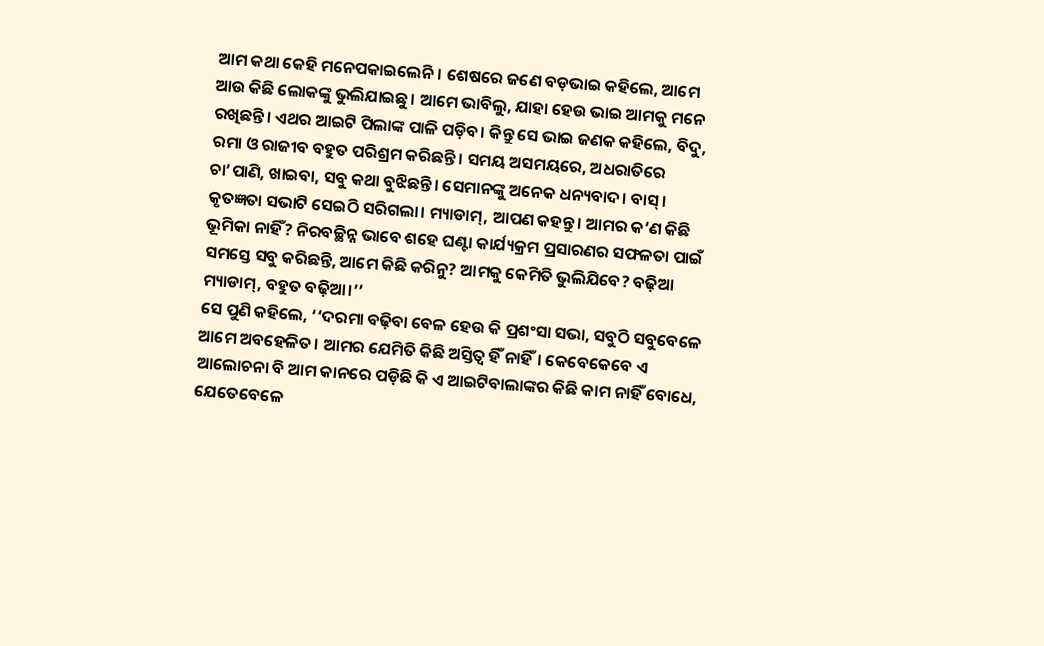ଆମ କଥା କେହି ମନେପକାଇଲେନି। ଶେଷରେ ଜଣେ ବଡ଼ଭାଇ କହିଲେ, ଆମେ ଆଉ କିଛି ଲୋକଙ୍କୁ ଭୁଲିଯାଇଛୁ। ଆମେ ଭାବିଲୁ, ଯାହା ହେଉ ଭାଇ ଆମକୁ ମନେ ରଖିଛନ୍ତି। ଏଥର ଆଇଟି ପିଲାଙ୍କ ପାଳି ପଡ଼ିବ। କିନ୍ତୁ ସେ ଭାଇ ଜଣକ କହିଲେ, ବିଦୁ, ରମା ଓ ରାଜୀବ ବହୁତ ପରିଶ୍ରମ କରିଛନ୍ତି। ସମୟ ଅସମୟରେ, ଅଧରାତିରେ ଚା’ପାଣି, ଖାଇବା, ସବୁ କଥା ବୁଝିଛନ୍ତି। ସେମାନଙ୍କୁ ଅନେକ ଧନ୍ୟବାଦ। ବାସ୍। କୃତଜ୍ଞତା ସଭାଟି ସେଇଠି ସରିଗଲା। ମ୍ୟାଡାମ୍, ଆପଣ କହନ୍ତୁ। ଆମର କ’ଣ କିଛି ଭୂମିକା ନାହିଁ? ନିରବଚ୍ଛିନ୍ନ ଭାବେ ଶହେ ଘଣ୍ଟା କାର୍ଯ୍ୟକ୍ରମ ପ୍ରସାରଣର ସଫଳତା ପାଇଁ ସମସ୍ତେ ସବୁ କରିଛନ୍ତି, ଆମେ କିଛି କରିନୁ? ଆମକୁ କେମିତି ଭୁଲିଯିବେ? ବଢ଼ିଆ ମ୍ୟାଡାମ୍, ବହୁତ ବଢ଼ିଆ।’’
ସେ ପୁଣି କହିଲେ, ‘‘ଦରମା ବଢ଼ିବା ବେଳ ହେଉ କି ପ୍ରଶଂସା ସଭା, ସବୁଠି ସବୁବେଳେ ଆମେ ଅବହେଳିତ। ଆମର ଯେମିତି କିଛି ଅସ୍ତିତ୍ବ ହିଁ ନାହିଁ। କେବେକେବେ ଏ ଆଲୋଚନା ବି ଆମ କାନରେ ପଡ଼ିଛି କି ଏ ଆଇଟିବାଲାଙ୍କର କିଛି କାମ ନାହିଁ ବୋଧେ, ଯେତେବେଳେ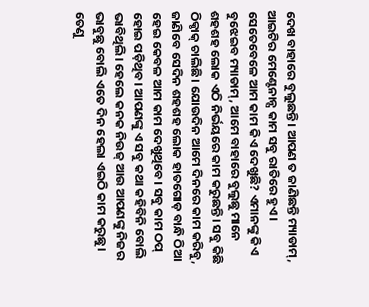ଦେଖ ବାହାରେ ବୁଲୁଛନ୍ତି। ଆପଣ ତ ଜାଣିଛନ୍ତି ମ୍ୟାଡାମ୍, ଆଇଟିର ମେଣ୍ଟେନାନ୍ସ କାମ ସବୁ ରାତିରେ ହୁଏ। ସେତେବେଳେ ଆମ କାମ କିଏ ଦେଖୁଛି? ଏମାନଙ୍କୁ କିଏ ବୁଝେଇବ ମ୍ୟାଡାମ୍, ଆମେ ବାହାରେ ବୁଲୁଛୁ ମାନେ ଶହଶହ ଲୋକ ଏଠି ନିର୍ଭୟରେ କାମ କରୁଛନ୍ତି। ସବୁ କିଛି ଠିକ୍ଠାକ୍ ଚାଲିଛି। ଯୋଉଦିନ ଆମେ ଦିନରେ କାମ କରିବୁ, ଜାଣିବେ ସେଦିନ ଶହଶହ ଲୋକ ହାତଗୋଡ଼ ବାନ୍ଧି ଠିଆ ହେଇ କେବଳ ଆମ କାମ ଦେଖୁଥିବେ। ସବୁ କାମ ଠପ୍ ହୋଇ ପଡ଼ିଥିବ। ଆପଣଙ୍କୁ ଏ ସବୁ କଥା କହିବିନି ବୋଲି ଭାବିଥିଲି। ହେଲେ କନକ ନିଉଜ୍ ଆଉ ଆପଣଙ୍କୁ ନିଜର ଭାବୁଛୁ ବୋଲି ଏତେ ଦିନ ହେଲା ଏଇଠି କାମ କରୁଛୁ। ତେଣୁ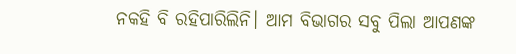ନକହି ବି ରହିପାରିଲିନି। ଆମ ବିଭାଗର ସବୁ ପିଲା ଆପଣଙ୍କ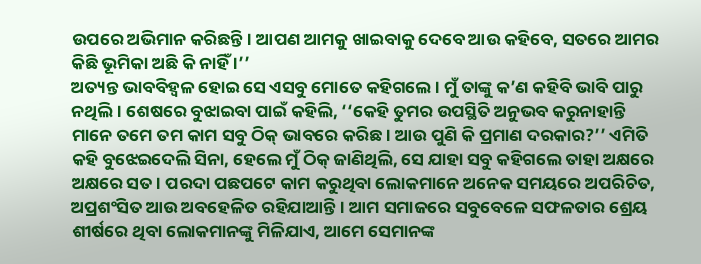ଉପରେ ଅଭିମାନ କରିଛନ୍ତି। ଆପଣ ଆମକୁ ଖାଇବାକୁ ଦେବେ ଆଉ କହିବେ, ସତରେ ଆମର କିଛି ଭୂମିକା ଅଛି କି ନାହିଁ ।’’
ଅତ୍ୟନ୍ତ ଭାବବିହ୍ବଳ ହୋଇ ସେ ଏସବୁ ମୋତେ କହିଗଲେ। ମୁଁ ତାଙ୍କୁ କ’ଣ କହିବି ଭାବି ପାରୁ ନଥିଲି। ଶେଷରେ ବୁଝାଇବା ପାଇଁ କହିଲି, ‘‘କେହି ତୁମର ଉପସ୍ଥିତି ଅନୁଭବ କରୁନାହାନ୍ତି ମାନେ ତମେ ତମ କାମ ସବୁ ଠିକ୍ ଭାବରେ କରିଛ। ଆଉ ପୁଣି କି ପ୍ରମାଣ ଦରକାର?’’ ଏମିତି କହି ବୁଝେଇଦେଲି ସିନା, ହେଲେ ମୁଁ ଠିକ୍ ଜାଣିଥିଲି, ସେ ଯାହା ସବୁ କହିଗଲେ ତାହା ଅକ୍ଷରେ ଅକ୍ଷରେ ସତ। ପରଦା ପଛପଟେ କାମ କରୁଥିବା ଲୋକମାନେ ଅନେକ ସମୟରେ ଅପରିଚିତ, ଅପ୍ରଶଂସିତ ଆଉ ଅବହେଳିତ ରହିଯାଆନ୍ତି। ଆମ ସମାଜରେ ସବୁବେଳେ ସଫଳତାର ଶ୍ରେୟ ଶୀର୍ଷରେ ଥିବା ଲୋକମାନଙ୍କୁ ମିଳିଯାଏ, ଆମେ ସେମାନଙ୍କ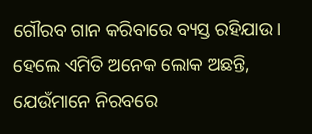ଗୌରବ ଗାନ କରିବାରେ ବ୍ୟସ୍ତ ରହିଯାଉ। ହେଲେ ଏମିତି ଅନେକ ଲୋକ ଅଛନ୍ତି, ଯେଉଁମାନେ ନିରବରେ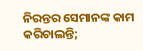ନିରନ୍ତର ସେମାନଙ୍କ କାମ କରିଚାଲନ୍ତି;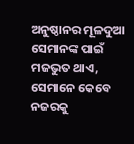ଅନୁଷ୍ଠାନର ମୂଳଦୁଆ ସେମାନଙ୍କ ପାଇଁ ମଜଭୁତ ଥାଏ, ସେମାନେ କେବେ ନଜରକୁ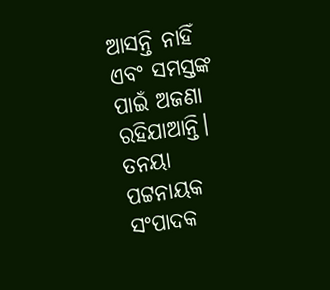ଆସନ୍ତି ନାହିଁ ଏବଂ ସମସ୍ତଙ୍କ ପାଇଁ ଅଜଣା ରହିଯାଆନ୍ତି।
ତନୟା ପଟ୍ଟନାୟକ
ସଂପାଦକ